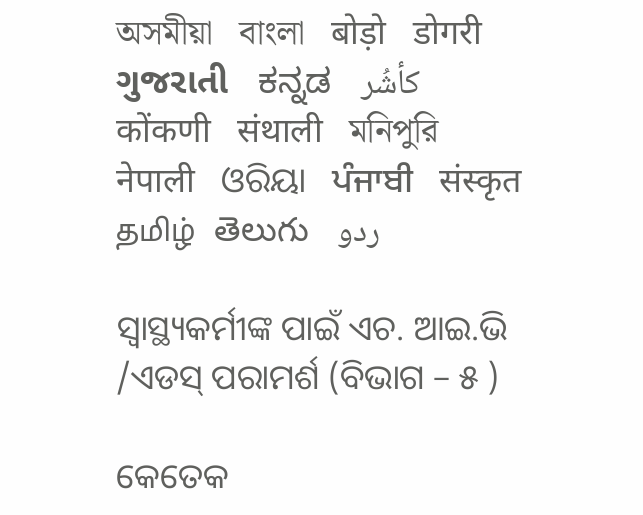অসমীয়া   বাংলা   बोड़ो   डोगरी   ગુજરાતી   ಕನ್ನಡ   كأشُر   कोंकणी   संथाली   মনিপুরি   नेपाली   ଓରିୟା   ਪੰਜਾਬੀ   संस्कृत   தமிழ்  తెలుగు   ردو

ସ୍ୱାସ୍ଥ୍ୟକର୍ମୀଙ୍କ ପାଇଁ ଏଚ. ଆଇ.ଭି /ଏଡସ୍ ପରାମର୍ଶ (ବିଭାଗ – ୫ )

କେତେକ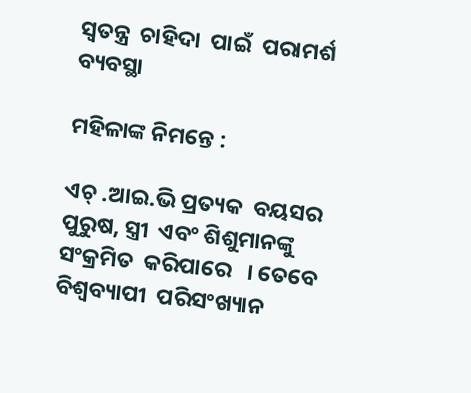ସ୍ଵତନ୍ତ୍ର  ଚାହିଦା  ପାଇଁ  ପରାମର୍ଶ ବ୍ୟବସ୍ଥା

ମହିଳାଙ୍କ ନିମନ୍ତେ :

ଏଚ୍ .ଆଇ.ଭି ପ୍ରତ୍ୟକ  ବୟସର  ପୁରୁଷ, ସ୍ତ୍ରୀ  ଏବଂ ଶିଶୁମାନଙ୍କୁ  ସଂକ୍ରମିତ  କରିପାରେ   । ତେବେ  ବିଶ୍ୱବ୍ୟାପୀ  ପରିସଂଖ୍ୟାନ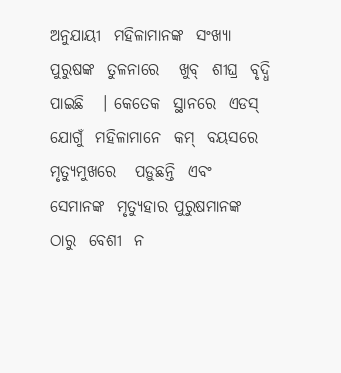ଅନୁଯାୟୀ  ମହିଳାମାନଙ୍କ  ସଂଖ୍ୟା  ପୁରୁଷଙ୍କ  ତୁଳନାରେ   ଖୁବ୍  ଶୀଘ୍ର  ବୃଦ୍ଧି  ପାଇଛି   । କେତେକ  ସ୍ଥାନରେ  ଏଡସ୍   ଯୋଗୁଁ  ମହିଳାମାନେ  କମ୍  ବୟସରେ  ମୃତ୍ୟୁମୁଖରେ   ପଡ଼ୁଛନ୍ତି  ଏବଂ  ସେମାନଙ୍କ  ମୃତ୍ୟୁହାର ପୁରୁଷମାନଙ୍କ  ଠାରୁ  ବେଶୀ  ନ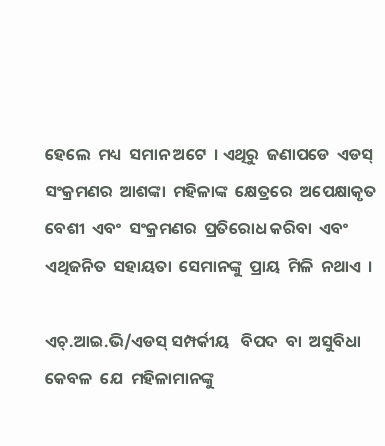ହେଲେ  ମଧ୍ୟ  ସମାନ ଅଟେ  । ଏଥିରୁ  ଜଣାପଡେ  ଏଡସ୍  ସଂକ୍ରମଣର  ଆଶଙ୍କା  ମହିଳାଙ୍କ  କ୍ଷେତ୍ରରେ  ଅପେକ୍ଷାକୃତ   ବେଶୀ  ଏବଂ  ସଂକ୍ରମଣର  ପ୍ରତିରୋଧ କରିବା  ଏବଂ ଏଥିଜନିତ  ସହାୟତା  ସେମାନଙ୍କୁ  ପ୍ରାୟ  ମିଳି  ନଥାଏ  ।

ଏଚ୍.ଆଇ.ଭି/ଏଡସ୍ ସମ୍ପର୍କୀୟ   ବିପଦ  ବା  ଅସୁବିଧା  କେବଳ  ଯେ  ମହିଳାମାନଙ୍କୁ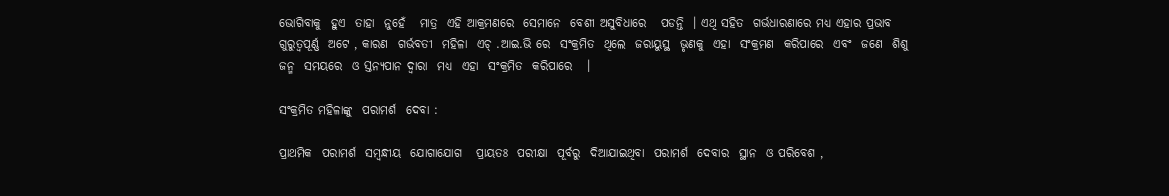ଭୋଗିବାକୁ  ହୁଏ  ତାହା  ନୁହେଁ   ମାତ୍ର  ଏହି ଆକ୍ରମଣରେ  ସେମାନେ  ବେଶୀ ଅସୁବିଧାରେ   ପଡନ୍ତି  । ଏଥି ସହିତ  ଗର୍ଭଧାରଣାରେ ମଧ୍ୟ ଏହାର ପ୍ରଭାବ  ଗୁରୁତ୍ୱପୂର୍ଣ୍ଣ  ଅଟେ , କାରଣ  ଗର୍ଭବତୀ  ମହିଳା  ଏଚ୍ .ଆଇ.ଭି ରେ  ସଂକ୍ରମିତ  ଥିଲେ  ଜରାୟୁସ୍ଥ  ଭୃଣକୁ  ଏହା  ସଂକ୍ରମଣ  କରିପାରେ  ଏବଂ  ଜଣେ  ଶିଶୁ  ଜନ୍ମ  ସମୟରେ  ଓ ସ୍ତନ୍ୟପାନ ଦ୍ଵାରା  ମଧ୍ୟ  ଏହା  ସଂକ୍ରମିତ  କରିପାରେ   ।

ସଂକ୍ରମିତ ମହିଳାଙ୍କୁ  ପରାମର୍ଶ  ଦେବା :

ପ୍ରାଥମିକ  ପରାମର୍ଶ  ସମ୍ବନ୍ଧୀୟ  ଯୋଗାଯୋଗ   ପ୍ରାୟତଃ  ପରୀକ୍ଷା  ପୂର୍ବରୁ  ଦିଆଯାଇଥିବା  ପରାମର୍ଶ  ଦେବାର  ସ୍ଥାନ  ଓ ପରିବେଶ ,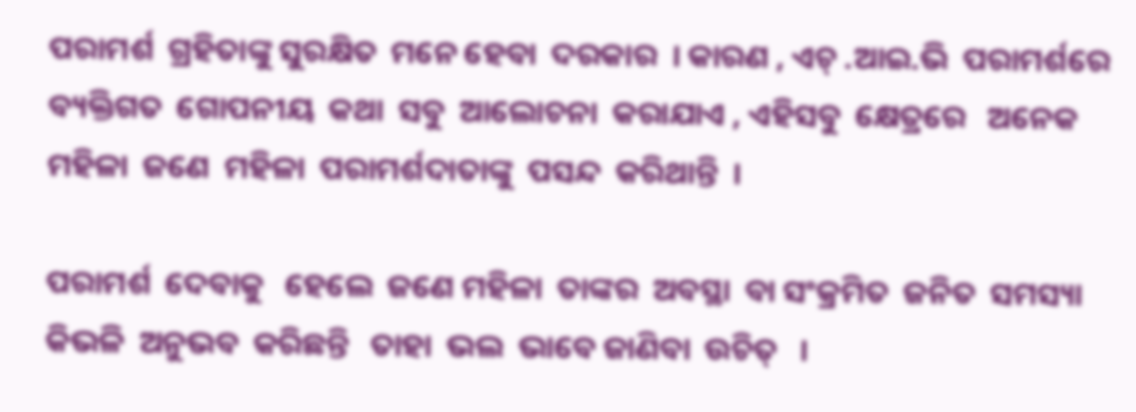ପରାମର୍ଶ  ଗ୍ରହିତାଙ୍କୁ ସୁରକ୍ଷିତ  ମନେ ହେବା  ଦରକାର  । କାରଣ , ଏଚ୍ .ଆଇ.ଭି  ପରାମର୍ଶରେ  ବ୍ୟକ୍ତିଗତ  ଗୋପନୀୟ  କଥା  ସବୁ  ଆଲୋଚନା  କରାଯାଏ , ଏହିସବୁ  କ୍ଷେତ୍ରରେ   ଅନେକ  ମହିଳା  ଜଣେ  ମହିଳା  ପରାମର୍ଶଦାତାଙ୍କୁ  ପସନ୍ଦ  କରିଥାନ୍ତି  ।

ପରାମର୍ଶ  ଦେବାକୁ   ହେଲେ  ଜଣେ ମହିଳା  ତାଙ୍କର  ଅବସ୍ଥା  ବା ସଂକ୍ରମିତ  ଜନିତ  ସମସ୍ୟା  କିଭଳି  ଅନୁଭବ  କରିଛନ୍ତି   ତାହା  ଭଲ  ଭାବେ ଜାଣିବା  ଉଚିତ୍   ।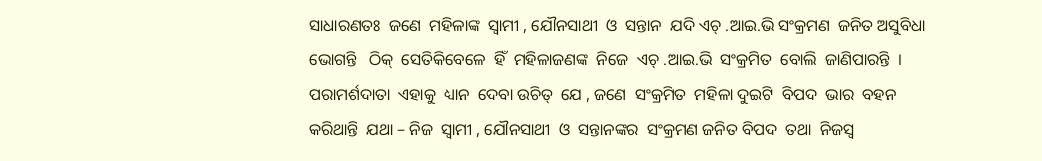ସାଧାରଣତଃ  ଜଣେ  ମହିଳାଙ୍କ  ସ୍ଵାମୀ , ଯୌନସାଥୀ  ଓ  ସନ୍ତାନ  ଯଦି ଏଚ୍ .ଆଇ.ଭି ସଂକ୍ରମଣ  ଜନିତ ଅସୁବିଧା  ଭୋଗନ୍ତି   ଠିକ୍  ସେତିକିବେଳେ  ହିଁ  ମହିଳାଜଣଙ୍କ  ନିଜେ  ଏଚ୍ .ଆଇ.ଭି  ସଂକ୍ରମିତ  ବୋଲି  ଜାଣିପାରନ୍ତି  । ପରାମର୍ଶଦାତା  ଏହାକୁ  ଧ୍ୟାନ  ଦେବା ଉଚିତ୍  ଯେ , ଜଣେ  ସଂକ୍ରମିତ  ମହିଳା ଦୁଇଟି  ବିପଦ  ଭାର  ବହନ  କରିଥାନ୍ତି  ଯଥା – ନିଜ  ସ୍ଵାମୀ , ଯୌନସାଥୀ  ଓ  ସନ୍ତାନଙ୍କର  ସଂକ୍ରମଣ ଜନିତ ବିପଦ  ତଥା  ନିଜସ୍ଵ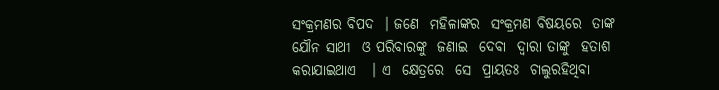ସଂକ୍ରମଣର ବିପଦ  । ଜଣେ  ମହିଳାଙ୍କର  ସଂକ୍ରମଣ ବିଷୟରେ  ତାଙ୍କ  ଯୌନ ସାଥୀ  ଓ ପରିବାରଙ୍କୁ  ଜଣାଇ  ଦେବା  ଦ୍ଵାରା ତାଙ୍କୁ  ହତାଶ  କରାଯାଇଥାଏ   । ଏ  କ୍ଷେତ୍ରରେ  ସେ  ପ୍ରାୟତଃ  ଚାଲୁରହିଥିବା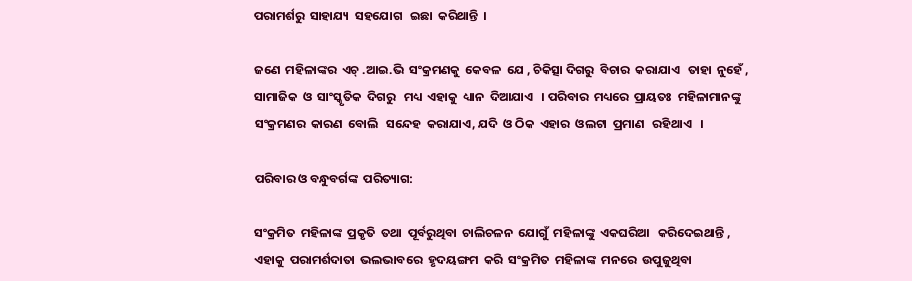ପରାମର୍ଶରୁ  ସାହାଯ୍ୟ  ସହଯୋଗ   ଇଛା  କରିଥାନ୍ତି  ।

ଜଣେ  ମହିଳାଙ୍କର  ଏଚ୍ .ଆଇ.ଭି  ସଂକ୍ରମଣକୁ  କେବଳ  ଯେ , ଚିକିତ୍ସା ଦିଗରୁ  ବିଚାର  କରାଯାଏ   ତାହା  ନୁହେଁ , ସାମାଜିକ  ଓ  ସାଂସ୍କୃତିକ  ଦିଗରୁ   ମଧ୍ୟ  ଏହାକୁ  ଧ୍ୟାନ  ଦିଆଯାଏ   । ପରିବାର  ମଧ୍ୟରେ  ପ୍ରାୟତଃ  ମହିଳାମାନଙ୍କୁ   ସଂକ୍ରମଣର  କାରଣ  ବୋଲି   ସନ୍ଦେହ  କରାଯାଏ, ଯଦି  ଓ ଠିକ  ଏହାର  ଓଲଟା  ପ୍ରମାଣ   ରହିଥାଏ   ।

ପରିବାର ଓ ବନ୍ଧୁବର୍ଗଙ୍କ  ପରିତ୍ୟାଗ:

ସଂକ୍ରମିତ  ମହିଳାଙ୍କ  ପ୍ରକୃତି  ତଥା  ପୂର୍ବରୁଥିବା  ଚାଲିଚଳନ  ଯୋଗୁଁ  ମହିଳାଙ୍କୁ  ଏକଘରିଆ   କରିଦେଇଥାନ୍ତି , ଏହାକୁ  ପରାମର୍ଶଦାତା  ଭଲଭାବରେ  ହୃଦୟଙ୍ଗମ  କରି  ସଂକ୍ରମିତ  ମହିଳାଙ୍କ  ମନରେ  ଉପୁଜୁଥିବା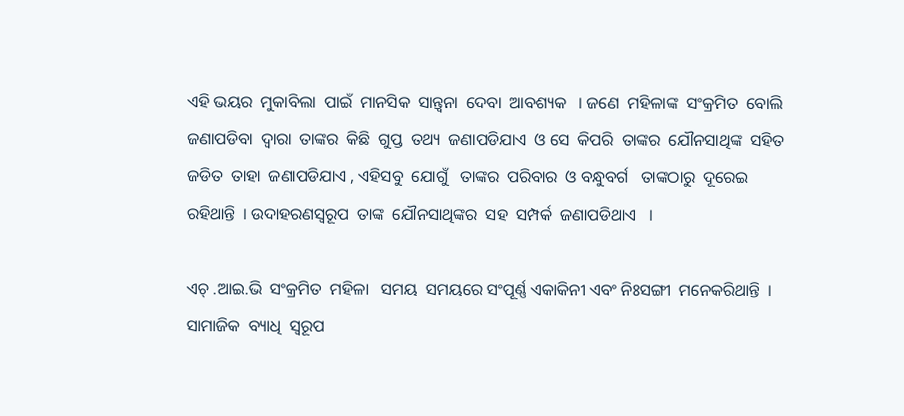ଏହି ଭୟର  ମୁକାବିଲା  ପାଇଁ  ମାନସିକ  ସାନ୍ତ୍ଵନା  ଦେବା  ଆବଶ୍ୟକ   । ଜଣେ  ମହିଳାଙ୍କ  ସଂକ୍ରମିତ  ବୋଲି  ଜଣାପଡିବା  ଦ୍ଵାରା  ତାଙ୍କର  କିଛି  ଗୁପ୍ତ  ତଥ୍ୟ  ଜଣାପଡିଯାଏ  ଓ ସେ  କିପରି  ତାଙ୍କର  ଯୌନସାଥିଙ୍କ  ସହିତ  ଜଡିତ  ତାହା  ଜଣାପଡିଯାଏ , ଏହିସବୁ  ଯୋଗୁଁ   ତାଙ୍କର  ପରିବାର  ଓ ବନ୍ଧୁବର୍ଗ   ତାଙ୍କଠାରୁ  ଦୂରେଇ  ରହିଥାନ୍ତି  । ଉଦାହରଣସ୍ୱରୂପ  ତାଙ୍କ  ଯୌନସାଥିଙ୍କର  ସହ  ସମ୍ପର୍କ  ଜଣାପଡିଥାଏ   ।

ଏଚ୍ .ଆଇ.ଭି  ସଂକ୍ରମିତ  ମହିଳା   ସମୟ  ସମୟରେ ସଂପୂର୍ଣ୍ଣ ଏକାକିନୀ ଏବଂ ନିଃସଙ୍ଗୀ  ମନେକରିଥାନ୍ତି  । ସାମାଜିକ  ବ୍ୟାଧି  ସ୍ୱରୂପ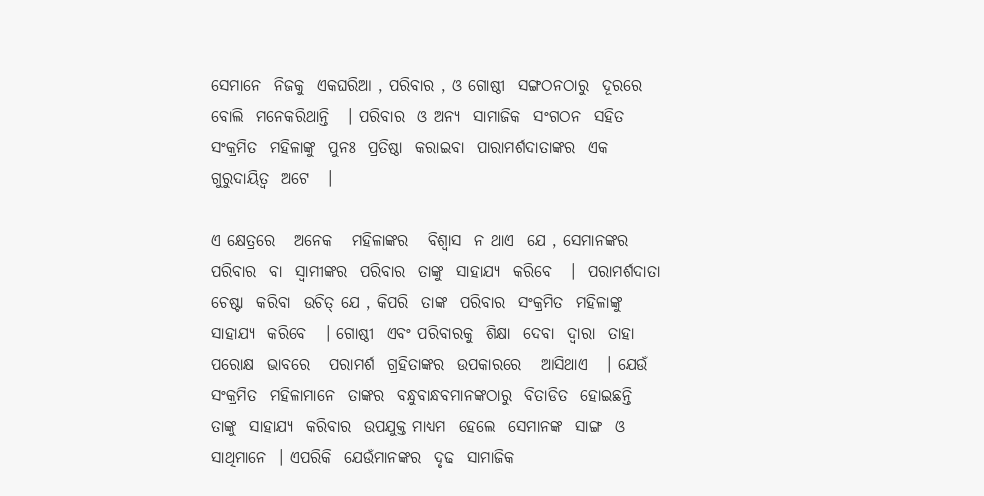ସେମାନେ  ନିଜକୁ  ଏକଘରିଆ , ପରିବାର , ଓ ଗୋଷ୍ଠୀ  ସଙ୍ଗଠନଠାରୁ  ଦୂରରେ  ବୋଲି  ମନେକରିଥାନ୍ତି   । ପରିବାର  ଓ ଅନ୍ୟ  ସାମାଜିକ  ସଂଗଠନ  ସହିତ  ସଂକ୍ରମିତ  ମହିଳାଙ୍କୁ  ପୁନଃ  ପ୍ରତିଷ୍ଠା  କରାଇବା  ପାରାମର୍ଶଦାତାଙ୍କର  ଏକ  ଗୁରୁଦାୟିତ୍ଵ  ଅଟେ   ।

ଏ କ୍ଷେତ୍ରରେ   ଅନେକ   ମହିଳାଙ୍କର   ବିଶ୍ଵାସ  ନ ଥାଏ  ଯେ , ସେମାନଙ୍କର  ପରିବାର  ବା  ସ୍ଵାମୀଙ୍କର  ପରିବାର  ତାଙ୍କୁ  ସାହାଯ୍ୟ  କରିବେ   ।  ପରାମର୍ଶଦାତା  ଚେଷ୍ଟା  କରିବା  ଉଚିତ୍ ଯେ , କିପରି  ତାଙ୍କ  ପରିବାର  ସଂକ୍ରମିତ  ମହିଳାଙ୍କୁ  ସାହାଯ୍ୟ  କରିବେ   । ଗୋଷ୍ଠୀ  ଏବଂ ପରିବାରକୁ  ଶିକ୍ଷା  ଦେବା  ଦ୍ଵାରା  ତାହା  ପରୋକ୍ଷ  ଭାବରେ   ପରାମର୍ଶ  ଗ୍ରହିତାଙ୍କର  ଉପକାରରେ   ଆସିଥାଏ   । ଯେଉଁ ସଂକ୍ରମିତ  ମହିଳାମାନେ  ତାଙ୍କର  ବନ୍ଧୁବାନ୍ଧବମାନଙ୍କଠାରୁ  ବିତାଡିତ  ହୋଇଛନ୍ତି   ତାଙ୍କୁ  ସାହାଯ୍ୟ  କରିବାର  ଉପଯୁକ୍ତ ମାଧ୍ୟମ  ହେଲେ  ସେମାନଙ୍କ  ସାଙ୍ଗ  ଓ ସାଥିମାନେ  । ଏପରିକି  ଯେଉଁମାନଙ୍କର  ଦୃଢ  ସାମାଜିକ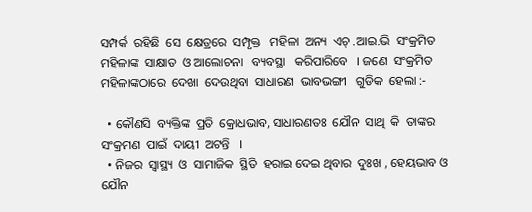ସମ୍ପର୍କ  ରହିଛି  ସେ  କ୍ଷେତ୍ରରେ  ସମ୍ପୃକ୍ତ   ମହିଳା  ଅନ୍ୟ  ଏଚ୍ .ଆଇ.ଭି  ସଂକ୍ରମିତ  ମହିଳାଙ୍କ  ସାକ୍ଷାତ  ଓ ଆଲୋଚନା   ବ୍ୟବସ୍ଥା   କରିପାରିବେ   । ଜଣେ  ସଂକ୍ରମିତ  ମହିଳାଙ୍କଠାରେ  ଦେଖା  ଦେଉଥିବା  ସାଧାରଣ  ଭାବଭଙ୍ଗୀ   ଗୁଡିକ  ହେଲା :-

  • କୌଣସି  ବ୍ୟକ୍ତିଙ୍କ  ପ୍ରତି  କ୍ରୋଧଭାବ, ସାଧାରଣତଃ  ଯୌନ  ସାଥି  କି  ତାଙ୍କର  ସଂକ୍ରମଣ  ପାଇଁ  ଦାୟୀ  ଅଟନ୍ତି   ।
  • ନିଜର  ସ୍ୱାସ୍ଥ୍ୟ  ଓ  ସାମାଜିକ  ସ୍ଥିତି  ହରାଇ ଦେଇ ଥିବାର  ଦୁଃଖ , ହେୟଭାବ ଓ ଯୌନ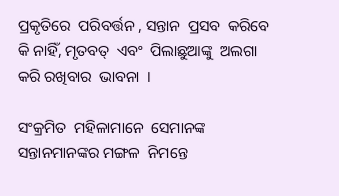ପ୍ରକୃତିରେ  ପରିବର୍ତ୍ତନ , ସନ୍ତାନ  ପ୍ରସବ  କରିବେ  କି ନାହିଁ, ମୃତବତ୍  ଏବଂ  ପିଲାଛୁଆଙ୍କୁ  ଅଲଗା କରି ରଖିବାର  ଭାବନା  ।

ସଂକ୍ରମିତ  ମହିଳାମାନେ  ସେମାନଙ୍କ  ସନ୍ତାନମାନଙ୍କର ମଙ୍ଗଳ  ନିମନ୍ତେ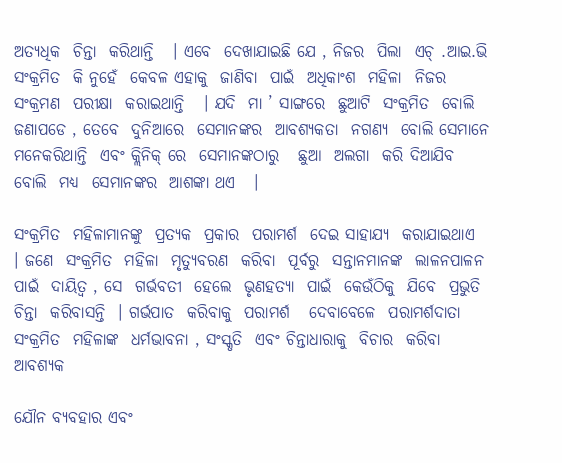ଅତ୍ୟଧିକ  ଚିନ୍ତା  କରିଥାନ୍ତି   । ଏବେ  ଦେଖାଯାଇଛି ଯେ , ନିଜର  ପିଲା  ଏଚ୍ .ଆଇ.ଭି  ସଂକ୍ରମିତ  କି ନୁହେଁ  କେବଳ ଏହାକୁ  ଜାଣିବା  ପାଇଁ  ଅଧିକାଂଶ  ମହିଳା  ନିଜର ସଂକ୍ରମଣ  ପରୀକ୍ଷା  କରାଇଥାନ୍ତି   । ଯଦି  ମା ’ ସାଙ୍ଗରେ  ଛୁଆଟି  ସଂକ୍ରମିତ  ବୋଲି  ଜଣାପଡେ , ତେବେ  ଦୁନିଆରେ  ସେମାନଙ୍କର  ଆବଶ୍ୟକତା  ନଗଣ୍ୟ  ବୋଲି ସେମାନେ  ମନେକରିଥାନ୍ତି  ଏବଂ କ୍ଲିନିକ୍ ରେ  ସେମାନଙ୍କଠାରୁ   ଛୁଆ  ଅଲଗା  କରି ଦିଆଯିବ  ବୋଲି  ମଧ୍ୟ  ସେମାନଙ୍କର  ଆଶଙ୍କା ଥଏ   ।

ସଂକ୍ରମିତ  ମହିଳାମାନଙ୍କୁ  ପ୍ରତ୍ୟକ  ପ୍ରକାର  ପରାମର୍ଶ  ଦେଇ ସାହାଯ୍ୟ  କରାଯାଇଥାଏ   । ଜଣେ  ସଂକ୍ରମିତ  ମହିଳା  ମୃତ୍ୟୁବରଣ  କରିବା  ପୂର୍ବରୁ  ସନ୍ତାନମାନଙ୍କ  ଲାଳନପାଳନ  ପାଇଁ  ଦାୟିତ୍ଵ , ସେ  ଗର୍ଭବତୀ  ହେଲେ  ଭୃଣହତ୍ୟା  ପାଇଁ  କେଉଁଠିକୁ  ଯିବେ  ପ୍ରଭୁତି  ଚିନ୍ତା  କରିବାସନ୍ତି  । ଗର୍ଭପାତ  କରିବାକୁ  ପରାମର୍ଶ   ଦେବାବେଳେ  ପରାମର୍ଶଦାତା   ସଂକ୍ରମିତ  ମହିଳାଙ୍କ  ଧର୍ମଭାବନା , ସଂସ୍କୃତି  ଏବଂ ଚିନ୍ତାଧାରାକୁ  ବିଚାର  କରିବା  ଆବଶ୍ୟକ

ଯୌନ ବ୍ୟବହାର ଏବଂ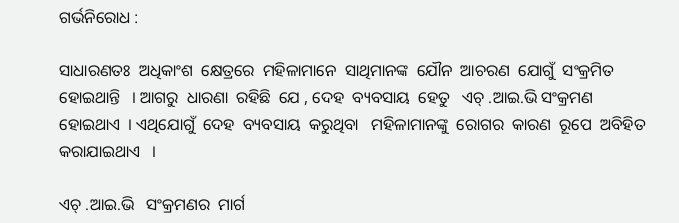ଗର୍ଭନିରୋଧ :

ସାଧାରଣତଃ  ଅଧିକାଂଶ  କ୍ଷେତ୍ରରେ  ମହିଳାମାନେ  ସାଥିମାନଙ୍କ  ଯୌନ  ଆଚରଣ  ଯୋଗୁଁ  ସଂକ୍ରମିତ  ହୋଇଥାନ୍ତି   । ଆଗରୁ  ଧାରଣା  ରହିଛି  ଯେ , ଦେହ  ବ୍ୟବସାୟ  ହେତୁ   ଏଚ୍ .ଆଇ.ଭି ସଂକ୍ରମଣ  ହୋଇଥାଏ  । ଏଥିଯୋଗୁଁ  ଦେହ  ବ୍ୟବସାୟ  କରୁଥିବା   ମହିଳାମାନଙ୍କୁ  ରୋଗର  କାରଣ  ରୂପେ  ଅବିହିତ  କରାଯାଇଥାଏ   ।

ଏଚ୍ .ଆଇ.ଭି   ସଂକ୍ରମଣର  ମାର୍ଗ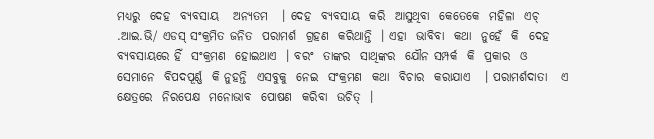ମଧ୍ୟରୁ  ଦେହ  ବ୍ୟବସାୟ   ଅନ୍ୟତମ   । ଦେହ  ବ୍ୟବସାୟ  କରି  ଆସୁଥିବା  କେତେକେ  ମହିଳା  ଏଚ୍ .ଆଇ.ଭି/ ଏଡସ୍ ସଂକ୍ରମିତ ଜନିତ  ପରାମର୍ଶ  ଗ୍ରହଣ  କରିଥାନ୍ତି  । ଏହା  ଭାବିବା  କଥା  ନୁହେଁ  କି  ଦେହ  ବ୍ୟବସାୟରେ ହିଁ  ସଂକ୍ରମଣ  ହୋଇଥାଏ  । ବରଂ  ତାଙ୍କର  ସାଥିଙ୍କର  ଯୌନ ସମ୍ପର୍କ  କି  ପ୍ରକାର  ଓ  ସେମାନେ  ବିପଦପୂର୍ଣ୍ଣ  କି ନୁହନ୍ତି  ଏସବୁକୁ  ନେଇ  ସଂକ୍ରମଣ  କଥା  ବିଚାର  କରାଯାଏ   । ପରାମର୍ଶଦାତା   ଏ କ୍ଷେତ୍ରରେ  ନିରପେକ୍ଷ  ମନୋଭାବ  ପୋଷଣ  କରିବା  ଉଚିତ୍  ।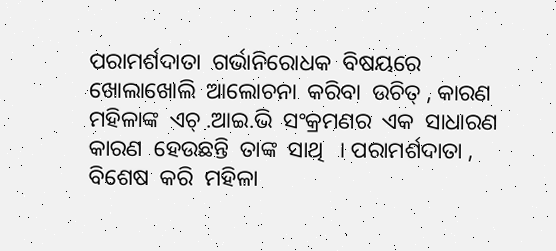ପରାମର୍ଶଦାତା  ଗର୍ଭାନିରୋଧକ  ବିଷୟରେ  ଖୋଲାଖୋଲି  ଆଲୋଚନା  କରିବା  ଉଚିତ୍ , କାରଣ  ମହିଳାଙ୍କ  ଏଚ୍ .ଆଇ.ଭି  ସଂକ୍ରମଣର  ଏକ  ସାଧାରଣ  କାରଣ  ହେଉଛନ୍ତି  ତାଙ୍କ  ସାଥି   । ପରାମର୍ଶଦାତା ,  ବିଶେଷ  କରି  ମହିଳା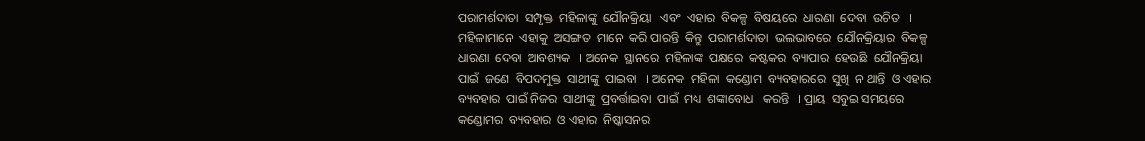ପରାମର୍ଶଦାତା  ସମ୍ପୃକ୍ତ  ମହିଳାଙ୍କୁ  ଯୌନକ୍ରିୟା   ଏବଂ  ଏହାର  ବିକଳ୍ପ  ବିଷୟରେ  ଧାରଣା  ଦେବା  ଉଚିତ   । ମହିଳାମାନେ  ଏହାକୁ  ଅସଙ୍ଗତ  ମାନେ  କରି ପାରନ୍ତି  କିନ୍ତୁ  ପରାମର୍ଶଦାତା  ଭଲଭାବରେ  ଯୌନକ୍ରିୟାର  ବିକଳ୍ପ ଧାରଣା  ଦେବା  ଆବଶ୍ୟକ   । ଅନେକ  ସ୍ଥାନରେ  ମହିଳାଙ୍କ  ପକ୍ଷରେ  କଷ୍ଟକର  ବ୍ୟାପାର  ହେଉଛି  ଯୌନକ୍ରିୟା  ପାଇଁ  ଜଣେ  ବିପଦମୁକ୍ତ  ସାଥୀଙ୍କୁ  ପାଇବା   । ଅନେକ  ମହିଳା  କଣ୍ଡୋମ  ବ୍ୟବହାରରେ  ସୁଖି  ନ ଥାନ୍ତି  ଓ ଏହାର  ବ୍ୟବହାର  ପାଇଁ ନିଜର  ସାଥୀଙ୍କୁ  ପ୍ରବର୍ତ୍ତାଇବା  ପାଇଁ  ମଧ୍ୟ  ଶଙ୍କାବୋଧ   କରନ୍ତି   । ପ୍ରାୟ  ସବୁଇ ସମୟରେ  କଣ୍ଡୋମର  ବ୍ୟବହାର  ଓ ଏହାର  ନିଷ୍କାସନର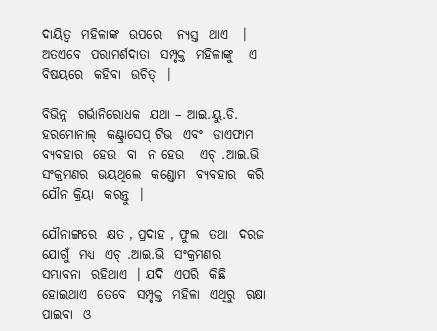ଦାୟିତ୍ଵ  ମହିଳାଙ୍କ  ଉପରେ   ନ୍ୟସ୍ତ  ଥାଏ   । ଅତଏବେ  ପରାମର୍ଶଦାତା  ସମ୍ପୃକ୍ତ  ମହିଳାଙ୍କୁ   ଏ  ବିଷୟରେ  କହିବା  ଉଚିତ୍  ।

ବିଭିନ୍ନ  ଗର୍ଭାନିରୋଧକ  ଯଥା – ଆଇ.ୟୁ.ଡି. ହରମୋନାଲ୍  କଣ୍ଟ୍ରାସେପ୍ ଟିଭ  ଏବଂ  ଡାଏଫାମ ବ୍ୟବହାର  ହେଉ  ବା  ନ ହେଉ   ଏଚ୍ .ଆଇ.ଭି  ସଂକ୍ରମଣର  ଭୟଥିଲେ  କଣ୍ଡୋମ  ବ୍ୟବହାର  କରି  ଯୌନ କ୍ରିୟା  କରନ୍ତୁ  ।

ଯୌନାଙ୍ଗରେ  କ୍ଷତ , ପ୍ରଦାହ , ଫୁଲ  ତଥା  ଦରଜ  ଯୋଗୁଁ  ମଧ୍ୟ  ଏଚ୍ .ଆଇ.ଭି  ସଂକ୍ରମଣର  ସମ୍ଭାବନା  ରହିଥାଏ  । ଯଦି  ଏପରି  କିଛି ହୋଇଥାଏ  ତେବେ  ସମ୍ପୃକ୍ତ  ମହିଳା  ଏଥିରୁ  ରକ୍ଷା  ପାଇବା  ଓ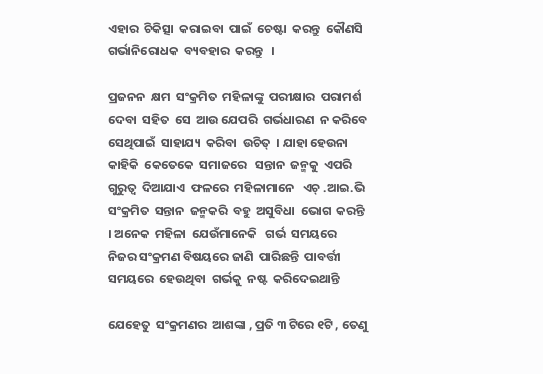ଏହାର  ଚିକିତ୍ସା  କରାଇବା  ପାଇଁ  ଚେଷ୍ଟା  କରନ୍ତୁ  କୌଣସି  ଗର୍ଭାନିରୋଧକ  ବ୍ୟବହାର  କରନ୍ତୁ   ।

ପ୍ରଜନନ  କ୍ଷମ  ସଂକ୍ରମିତ  ମହିଳାଙ୍କୁ  ପରୀକ୍ଷାର  ପରାମର୍ଶ   ଦେବା  ସହିତ  ସେ  ଆଉ ଯେପରି  ଗର୍ଭଧାରଣ  ନ କରିବେ  ସେଥିପାଇଁ  ସାହାଯ୍ୟ  କରିବା  ଉଚିତ୍  । ଯାହା ହେଉନା  କାହିକି  କେତେକେ  ସମାଜରେ   ସନ୍ତାନ  ଜନ୍ମକୁ  ଏପରି  ଗୁରୁତ୍ଵ  ଦିଆଯାଏ  ଫଳରେ  ମହିଳାମାନେ   ଏଚ୍ .ଆଇ.ଭି  ସଂକ୍ରମିତ  ସନ୍ତାନ  ଜନ୍ମକରି  ବହୁ  ଅସୁବିଧା  ଭୋଗ  କରନ୍ତି   । ଅନେକ  ମହିଳା  ଯେଉଁମାନେକି   ଗର୍ଭ  ସମୟରେ  ନିଜର ସଂକ୍ରମଣ ବିଷୟରେ ଜାଣି  ପାରିଛନ୍ତି  ପାବର୍ତ୍ତୀ  ସମୟରେ  ହେଉଥିବା  ଗର୍ଭକୁ  ନଷ୍ଟ  କରିଦେଇଥାନ୍ତି

ଯେହେତୁ  ସଂକ୍ରମଣର  ଆଶଙ୍କା , ପ୍ରତି ୩ ଟିରେ ୧ଟି , ତେଣୁ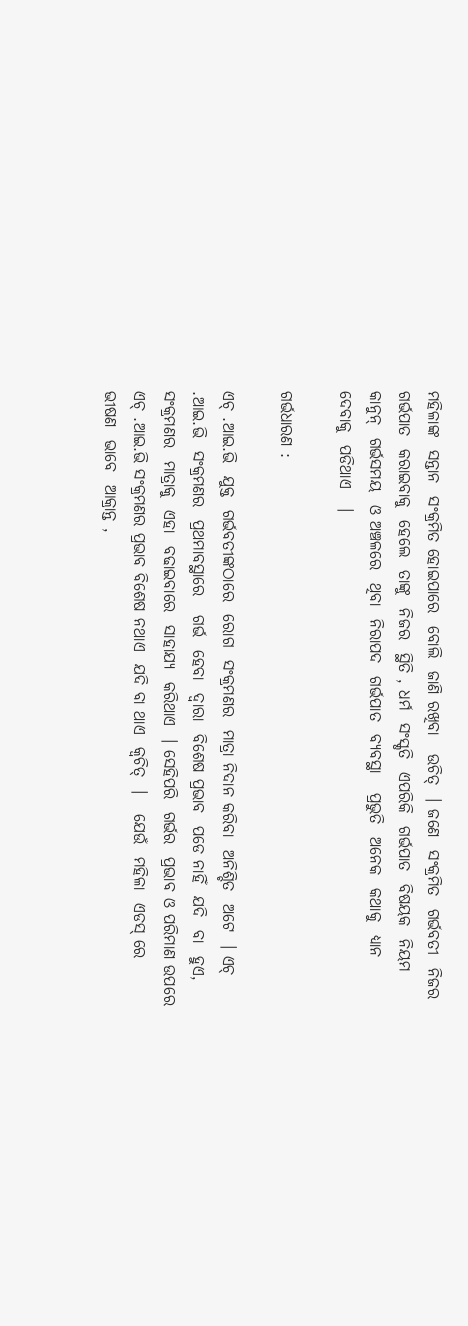ମହିଳାଙ୍କ  ସନ୍ତାନ  ସଂକ୍ରମିତ ହୋଇପାରେ  ବୋଲି  ଜାଣି ରଖିବା   ଉଚିତ୍  । ଜଣେ  ସଂକ୍ରମିତ  ଗର୍ଭବତୀ  ନିଜର  ଗର୍ଭପାତ  କରାଇବାକୁ  ହେଲେ  ତାଙ୍କୁ  ନିଜର  ସ୍ଥିତି , ଧର୍ମ  ସଂସ୍କୃତି  ଏପରିକି  ଗର୍ଭପାତ  ବିଷୟକ  ନିୟମ  କାନୁନ୍  ଗର୍ଭସମୟ  ଓ ଅଞ୍ଚଳରେ  ଥିବା  ନିରାପଦ  ଗର୍ଭପାତ  ବ୍ୟବସ୍ଥା   ପ୍ରଭୁତି  ଅନେକ  କଥାକୁ  ଧ୍ୟାନ  ଦେବାକୁ  ପଡିଥାଏ   ।

ଗର୍ଭଧାରଣ :

ଏଚ୍ .ଆଇ.ଭି  ଯୁକ୍ତ  ଗର୍ଭବତୀଙ୍କଠାରେ  ରୋଗ  ସଂକ୍ରମଣର  ମାତ୍ରା ନିଦାନ କରିବା  ଅନିଶ୍ଚିତ  ଅଟେ  । ଏଚ୍ .ଆଇ.ଭି  ସଂକ୍ରମଣର  ପ୍ରଥମାବସ୍ଥାରେ   ଗର୍ଭ  ହେବା  ଦ୍ଵାରା  ବିଶେଷ ପ୍ରଭାବ  ପଡେ ନାହିଁ  ଯଦି  ବା  ହୁଏ, ସଂକ୍ରମଣର  ମାତ୍ରାକୁ  ଏହା  ବଢାଇବାରେ  ସାହାଯ୍ୟ  କରିଥାଏ  । ସେହିପରି  ଗର୍ଭର  ପ୍ରଭାବ ଓ ପରିମାଣ ଉପରେ  ଏଚ୍ .ଆଇ.ଭି ସଂକ୍ରମଣର ପ୍ରଭାବ ବିଶେଷ ନଥାଏ  ଯଦି ବା ଥାଏ  କ୍ଵଚିତ୍  ।   ଯେଉଁ  ମହିଳା  ଏଡସ୍ ରେ  ଭୀଷଣ  ଭାବେ  ଆକ୍ରାନ୍ତ ,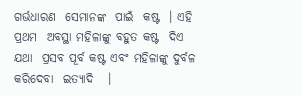ଗର୍ଭଧାରଣ  ସେମାନଙ୍କ  ପାଇଁ  କଷ୍ଟ  । ଏହି ପ୍ରଥମ  ଅବସ୍ଥା ମହିଳାଙ୍କୁ ବହୁତ କଷ୍ଟ  ଦିଏ ଯଥା  ପ୍ରସବ ପୂର୍ବ କଷ୍ଟ ଏବଂ ମହିଳାଙ୍କୁ ଦୁର୍ବଳ କରିଦେବା  ଇତ୍ୟାଦି   ।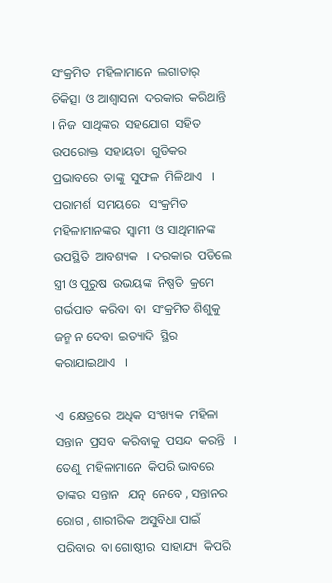ସଂକ୍ରମିତ  ମହିଳାମାନେ  ଲଗାତାର୍  ଚିକିତ୍ସା  ଓ ଆଶ୍ଵାସନା  ଦରକାର  କରିଥାନ୍ତି  । ନିଜ  ସାଥିଙ୍କର  ସହଯୋଗ  ସହିତ  ଉପରୋକ୍ତ  ସହାୟତା  ଗୁଡିକର  ପ୍ରଭାବରେ  ତାଙ୍କୁ  ସୁଫଳ  ମିଳିଥାଏ   । ପରାମର୍ଶ  ସମୟରେ   ସଂକ୍ରମିତ  ମହିଳାମାନଙ୍କର  ସ୍ଵାମୀ  ଓ ସାଥିମାନଙ୍କ  ଉପସ୍ଥିତି  ଆବଶ୍ୟକ   । ଦରକାର  ପଡିଲେ   ସ୍ତ୍ରୀ ଓ ପୁରୁଷ  ଉଭୟଙ୍କ  ନିଷ୍ପତି  କ୍ରମେ  ଗର୍ଭପାତ  କରିବା  ବା  ସଂକ୍ରମିତ ଶିଶୁକୁ  ଜନ୍ମ ନ ଦେବା  ଇତ୍ୟାଦି  ସ୍ଥିର  କରାଯାଇଥାଏ   ।

ଏ  କ୍ଷେତ୍ରରେ  ଅଧିକ  ସଂଖ୍ୟକ  ମହିଳା  ସନ୍ତାନ  ପ୍ରସବ  କରିବାକୁ  ପସନ୍ଦ  କରନ୍ତି   । ତେଣୁ  ମହିଳାମାନେ  କିପରି ଭାବରେ  ତାଙ୍କର  ସନ୍ତାନ   ଯତ୍ନ  ନେବେ , ସନ୍ତାନର  ରୋଗ , ଶାରୀରିକ  ଅସୁବିଧା ପାଇଁ  ପରିବାର  ବା ଗୋଷ୍ଠୀର  ସାହାଯ୍ୟ  କିପରି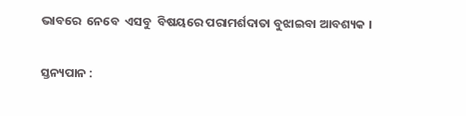ଭାବରେ  ନେବେ  ଏସବୁ  ବିଷୟରେ ପରାମର୍ଶଦାତା ବୁଝାଇବା ଆବଶ୍ୟକ ।

ସ୍ତନ୍ୟପାନ :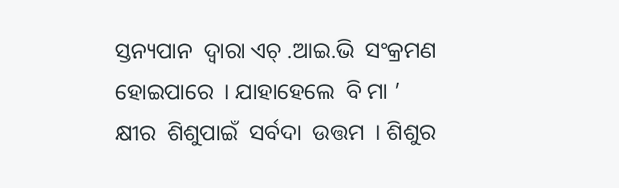ସ୍ତନ୍ୟପାନ  ଦ୍ଵାରା ଏଚ୍ .ଆଇ.ଭି  ସଂକ୍ରମଣ  ହୋଇପାରେ  । ଯାହାହେଲେ  ବି ମା ’ କ୍ଷୀର  ଶିଶୁପାଇଁ  ସର୍ବଦା  ଉତ୍ତମ  । ଶିଶୁର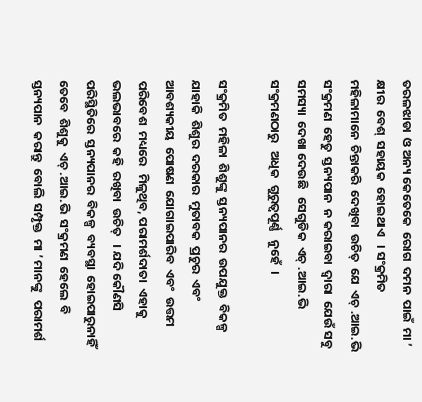ତରଳଝାଡା  ଓ ଅନ୍ୟ କେତେକେ  ରୋଗ  ଦମନ  ପାଇଁ  ମା ’ କ୍ଷୀର  ବେଶ୍  ସହାୟକ  ହୋଇଥାଏ   । ସଂକ୍ରମିତ  ମହିଳାମାନେ  ଚିନ୍ତାକରି  ଦେଖିବା  ଉଚିତ୍  ଯେ  ଏଚ୍ .ଆଇ.ଭି   ସଂକ୍ରମଣ  ହେତୁ  ସ୍ତନ୍ୟପାନ  ନ କରାଇବା  ଦ୍ଵାରା  ଯେଉଁ ସବୁ ସମସ୍ୟା  ଦେଖା ଦେଉଛି   ସେଗୁଡିକ  ଏଚ୍ .ଆଇ.ଭି ସଂକ୍ରମଣଠାରୁ   ଅଧିକ  ଗୁରୁତ୍ୱପୂର୍ଣ୍ଣ   ନୁହେଁ  ।

ସଂକ୍ରମିତ  ମହିଳା  ଶିଶୁଙ୍କୁ  ସ୍ତନ୍ୟପାନର  ଉପଯୁକ୍ତ  ବିକଳ୍ପ  ଯାହାକି  ଶିଶୁର  ଦରକାର  ମୁତାବକ  ପ୍ରଚୁର  ଏବଂ  ଆବଶ୍ୟକୀୟ  ପୋଷଣ  ଯୋଗାଇପାରିବ  ଏବଂ  ଉତ୍ତମ ପରିବେଶ  ମଧ୍ୟରେ   ମିଳୁଥିବ, ପରାମର୍ଶଦାତା  ଏହାକୁ  ଭଲଭାବରେ  କହି  ରଖିବା  ଉଚିତ୍   । ଯଦି କୌଣସି   ପରିସ୍ଥିତିରେ  ସ୍ତନ୍ୟପାନର  ବିକଳ୍ପ  ବ୍ୟବସ୍ଥା  ହୋଇପାରୁନାହିଁ  ତେବେ  ଶିଶୁକୁ  ଏଚ୍ .ଆଇ.ଭି  ସଂକ୍ରମଣ  ହେଲେ  ବି ସ୍ତନ୍ୟପାନ  କରାନ୍ତୁ  ବୋଲି  ସମ୍ପୃକ୍ତ  ମା ’ ମାନଙ୍କୁ   ପରାମର୍ଶ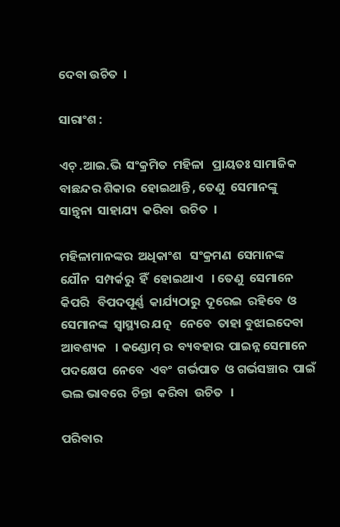ଦେବା ଉଚିତ  ।

ସାରାଂଶ :

ଏଚ୍ .ଆଇ.ଭି  ସଂକ୍ରମିତ  ମହିଳା   ପ୍ରାୟତଃ ସାମାଜିକ ବାଛନ୍ଦର ଶିକାର  ହୋଇଥାନ୍ତି , ତେଣୁ  ସେମାନଙ୍କୁ  ସାନ୍ତ୍ଵନା  ସାହାଯ୍ୟ  କରିବା  ଉଚିତ  ।

ମହିଳାମାନଙ୍କର  ଅଧିକାଂଶ   ସଂକ୍ରମଣ  ସେମାନଙ୍କ  ଯୌନ  ସମ୍ପର୍କରୁ  ହିଁ  ହୋଇଥାଏ   । ତେଣୁ  ସେମାନେ  କିପରି   ବିପଦପୂର୍ଣ୍ଣ  କାର୍ଯ୍ୟଠାରୁ  ଦୂରେଇ  ରହିବେ  ଓ  ସେମାନଙ୍କ  ସ୍ଵାସ୍ଥ୍ୟର ଯତ୍ନ   ନେବେ  ତାହା ବୁଝାଇଦେବା  ଆବଶ୍ୟକ   । କଣ୍ଡୋମ୍ ର  ବ୍ୟବହାର  ପାଇନ୍ନ ସେମାନେ  ପଦକ୍ଷେପ  ନେବେ  ଏବଂ  ଗର୍ଭପାତ  ଓ ଗର୍ଭସଞ୍ଚାର  ପାଇଁ  ଭଲ ଭାବରେ  ଚିନ୍ତା  କରିବା  ଉଚିତ   ।

ପରିବାର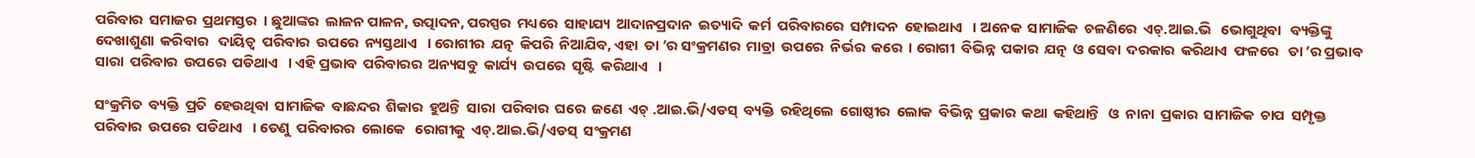ପରିବାର  ସମାଜର  ପ୍ରଥମସ୍ତର  । ଛୁଆଙ୍କର  ଲାଳନ ପାଳନ, ଉତ୍ପାଦନ, ପରସ୍ପର  ମଧ୍ୟରେ  ସାହାଯ୍ୟ  ଆଦାନପ୍ରଦାନ  ଇତ୍ୟାଦି  କର୍ମ  ପରିବାରରେ  ସମ୍ପାଦନ  ହୋଇଥାଏ   । ଅନେକ  ସାମାଜିକ  ଚଳଣିରେ  ଏଚ୍.ଆଇ.ଭି   ଭୋଗୁଥିବା   ବ୍ୟକ୍ତିଙ୍କୁ  ଦେଖାଶୁଣା  କରିବାର   ଦାୟିତ୍ଵ  ପରିବାର  ଉପରେ  ନ୍ୟସ୍ତଥାଏ   । ରୋଗୀର  ଯତ୍ନ  କିପରି  ନିଆଯିବ, ଏହା  ତା ’ର ସଂକ୍ରମଣର  ମାତ୍ରା  ଉପରେ  ନିର୍ଭର  କରେ  । ରୋଗୀ  ବିଭିନ୍ନ  ପକାର  ଯତ୍ନ  ଓ ସେବା  ଦରକାର  କରିଥାଏ  ଫଳରେ   ତା ’ର ପ୍ରଭାବ  ସାରା  ପରିବାର  ଉପରେ  ପଡିଥାଏ   । ଏହି ପ୍ରଭାବ  ପରିବାରର  ଅନ୍ୟସବୁ  କାର୍ଯ୍ୟ  ଉପରେ  ସୃଷ୍ଟି  କରିଥାଏ   ।

ସଂକ୍ରମିତ  ବ୍ୟକ୍ତି  ପ୍ରତି  ହେଉଥିବା  ସାମାଜିକ  ବାଛନ୍ଦର  ଶିକାର  ହୁଅନ୍ତି  ସାରା  ପରିବାର  ଘରେ  ଜଣେ  ଏଚ୍ .ଆଇ.ଭି/ଏଡସ୍  ବ୍ୟକ୍ତି  ରହିଥିଲେ  ଗୋଷ୍ଠୀର  ଲୋକ  ବିଭିନ୍ନ  ପ୍ରକାର  କଥା  କହିଥାନ୍ତି   ଓ  ନାନା  ପ୍ରକାର  ସାମାଜିକ  ଚାପ  ସମ୍ପୃକ୍ତ   ପରିବାର  ଉପରେ  ପଡିଥାଏ   । ତେଣୁ  ପରିବାରର  ଲୋକେ   ରୋଗୀକୁ  ଏଚ୍.ଆଇ.ଭି/ଏଡସ୍  ସଂକ୍ରମଣ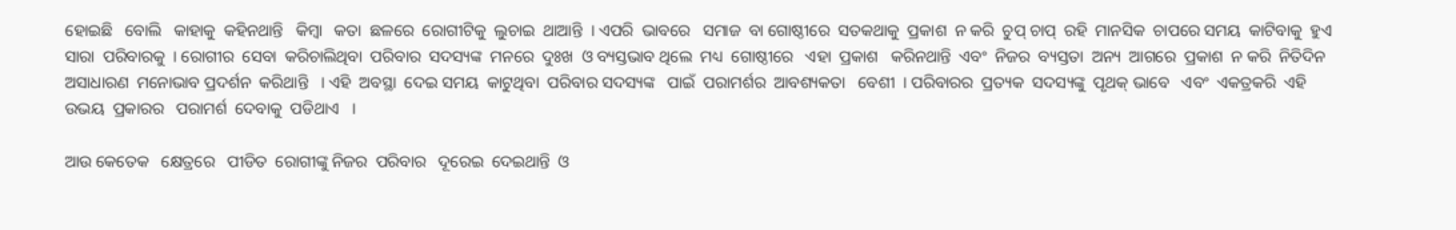ହୋଇଛି   ବୋଲି   କାହାକୁ  କହିନଥାନ୍ତି   କିମ୍ବା   କତା  ଛଳରେ  ରୋଗୀଟିକୁ  ଲୁଚାଇ  ଥାଆନ୍ତି  । ଏପରି  ଭାବରେ   ସମାଜ  ବା ଗୋଷ୍ଠୀରେ  ସତକଥାକୁ  ପ୍ରକାଶ  ନ କରି  ଚୁପ୍ ଚାପ୍  ରହି  ମାନସିକ  ଚାପରେ ସମୟ  କାଟିବାକୁ  ହୁଏ  ସାରା  ପରିବାରକୁ  । ରୋଗୀର  ସେବା  କରିଚାଲିଥିବା  ପରିବାର  ସଦସ୍ୟଙ୍କ  ମନରେ  ଦୁଃଖ  ଓ ବ୍ୟସ୍ତଭାବ ଥିଲେ  ମଧ୍ୟ  ଗୋଷ୍ଠୀରେ   ଏହା  ପ୍ରକାଶ   କରିନଥାନ୍ତି  ଏବଂ  ନିଜର  ବ୍ୟସ୍ତତା  ଅନ୍ୟ  ଆଗରେ  ପ୍ରକାଶ  ନ କରି  ନିତିଦିନ  ଅସାଧାରଣ  ମନୋଭାବ ପ୍ରଦର୍ଶନ  କରିଥାନ୍ତି   । ଏହି  ଅବସ୍ଥା  ଦେଇ ସମୟ  କାଟୁଥିବା  ପରିବାର ସଦସ୍ୟଙ୍କ   ପାଇଁ  ପରାମର୍ଶର  ଆବଶ୍ୟକତା   ବେଶୀ  । ପରିବାରର  ପ୍ରତ୍ୟକ  ସଦସ୍ୟଙ୍କୁ  ପୃଥକ୍ ଭାବେ   ଏବଂ  ଏକତ୍ରକରି  ଏହି  ଉଭୟ  ପ୍ରକାରର   ପରାମର୍ଶ  ଦେବାକୁ  ପଡିଥାଏ   ।

ଆଉ କେତେକ   କ୍ଷେତ୍ରରେ   ପୀଡିତ  ରୋଗୀଙ୍କୁ ନିଜର  ପରିବାର   ଦୂରେଇ  ଦେଇଥାନ୍ତି  ଓ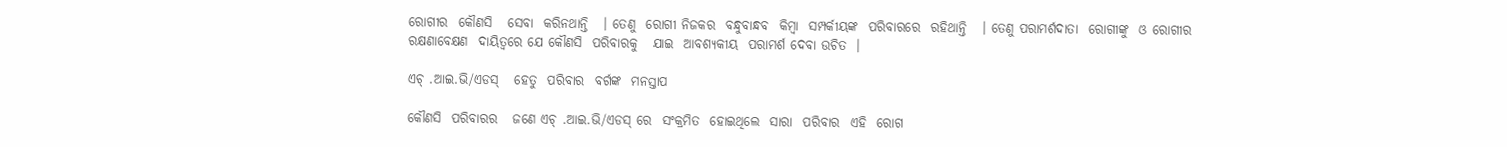ରୋଗୀର  କୌଣସି   ସେବା  କରିନଥାନ୍ତି   । ତେଣୁ  ରୋଗୀ ନିଜକର  ବନ୍ଧୁବାନ୍ଧବ  କିମ୍ବା  ସମ୍ପର୍କୀୟଙ୍କ  ପରିବାରରେ  ରହିଥାନ୍ତି   । ତେଣୁ ପରାମର୍ଶଦାତା  ରୋଗୀଙ୍କୁ  ଓ ରୋଗୀର  ରକ୍ଷଣାବେକ୍ଷଣ  ଦାୟିତ୍ଵରେ ଯେ କୌଣସି  ପରିବାରକୁ   ଯାଇ  ଆବଶ୍ୟକୀୟ  ପରାମର୍ଶ ଦେବା ଉଚିତ  ।

ଏଚ୍ .ଆଇ.ଭି/ଏଡସ୍   ହେତୁ  ପରିବାର  ବର୍ଗଙ୍କ  ମନସ୍ତାପ

କୌଣସି  ପରିବାରର   ଜଣେ ଏଚ୍ .ଆଇ.ଭି/ଏଡସ୍ ରେ  ସଂକ୍ରମିତ  ହୋଇଥିଲେ  ସାରା  ପରିବାର  ଏହି  ରୋଗ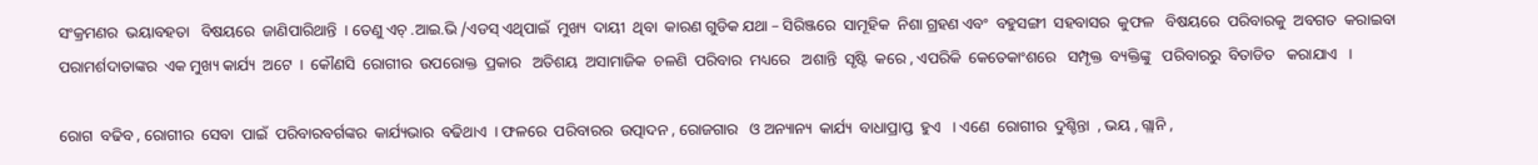ସଂକ୍ରମଣର  ଭୟାବହତା   ବିଷୟରେ  ଜାଣିପାରିଥାନ୍ତି  । ତେଣୁ ଏଚ୍ .ଆଇ.ଭି /ଏଡସ୍ ଏଥିପାଇଁ  ମୁଖ୍ୟ  ଦାୟୀ  ଥିବା  କାରଣ ଗୁଡିକ ଯଥା – ସିରିଞ୍ଜରେ  ସାମୂହିକ  ନିଶା ଗ୍ରହଣ ଏବଂ  ବହୁସଙ୍ଗୀ  ସହବାସର  କୁଫଳ   ବିଷୟରେ  ପରିବାରକୁ  ଅବଗତ  କରାଇବା  ପରାମର୍ଶଦାତାଙ୍କର  ଏକ ମୁଖ୍ୟ କାର୍ଯ୍ୟ  ଅଟେ  ।  କୌଣସି  ରୋଗୀର  ଉପରୋକ୍ତ  ପ୍ରକାର   ଅତିଶୟ  ଅସାମାଜିକ  ଚଳଣି  ପରିବାର  ମଧ୍ୟରେ   ଅଶାନ୍ତି  ସୃଷ୍ଟି  କରେ , ଏପରିକି  କେତେକାଂଶରେ   ସମ୍ପୃକ୍ତ  ବ୍ୟକ୍ତିଙ୍କୁ   ପରିବାରରୁ  ବିତାଡିତ   କରାଯାଏ   ।

ରୋଗ  ବଢିବ , ରୋଗୀର  ସେବା  ପାଇଁ  ପରିବାରବର୍ଗଙ୍କର  କାର୍ଯ୍ୟଭାର  ବଢିଥାଏ  । ଫଳରେ  ପରିବାରର  ଉତ୍ପାଦନ , ରୋଜଗାର   ଓ ଅନ୍ୟାନ୍ୟ  କାର୍ଯ୍ୟ  ବାଧାପ୍ରାପ୍ତ  ହୁଏ   । ଏଣେ  ରୋଗୀର  ଦୁଶ୍ଚିନ୍ତା  , ଭୟ , ଗ୍ଲାନି ,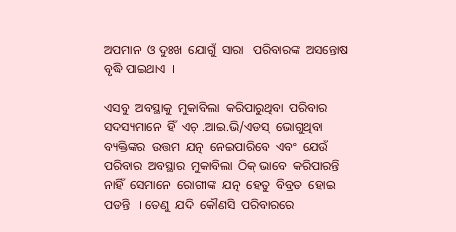ଅପମାନ  ଓ ଦୁଃଖ  ଯୋଗୁଁ  ସାରା   ପରିବାରଙ୍କ  ଅସନ୍ତୋଷ  ବୃଦ୍ଧି ପାଇଥାଏ  ।

ଏସବୁ  ଅବସ୍ଥାକୁ  ମୁକାବିଲା  କରିପାରୁଥିବା  ପରିବାର  ସଦସ୍ୟମାନେ  ହିଁ  ଏଚ୍ .ଆଇ.ଭି/ଏଡସ୍  ଭୋଗୁଥିବା  ବ୍ୟକ୍ତିଙ୍କର  ଉତ୍ତମ  ଯତ୍ନ  ନେଇପାରିବେ  ଏବଂ  ଯେଉଁ  ପରିବାର  ଅବସ୍ଥାର  ମୁକାବିଲା  ଠିକ୍ ଭାବେ  କରିପାରନ୍ତି  ନାହିଁ  ସେମାନେ  ରୋଗୀଙ୍କ  ଯତ୍ନ  ହେତୁ  ବିବ୍ରତ  ହୋଇ ପଡନ୍ତି   । ତେଣୁ  ଯଦି  କୌଣସି  ପରିବାରରେ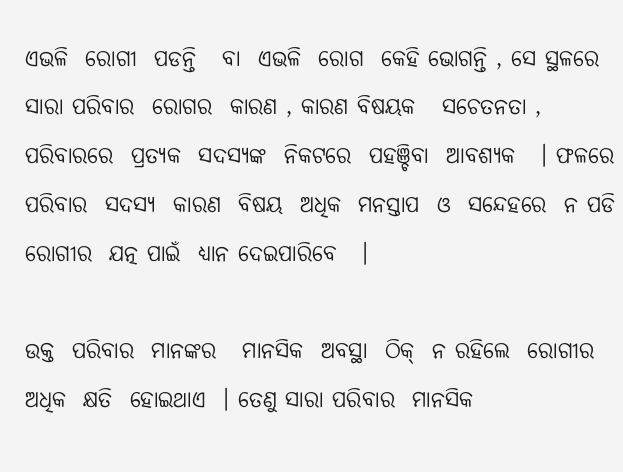ଏଭଳି  ରୋଗୀ  ପଡନ୍ତି   ବା  ଏଭଳି  ରୋଗ  କେହି ଭୋଗନ୍ତି , ସେ ସ୍ଥଳରେ  ସାରା ପରିବାର  ରୋଗର  କାରଣ , କାରଣ ବିଷୟକ   ସଚେତନତା , ପରିବାରରେ  ପ୍ରତ୍ୟକ  ସଦସ୍ୟଙ୍କ  ନିକଟରେ  ପହଞ୍ଚିବା  ଆବଶ୍ୟକ   । ଫଳରେ  ପରିବାର  ସଦସ୍ୟ  କାରଣ  ବିଷୟ  ଅଧିକ  ମନସ୍ତାପ  ଓ  ସନ୍ଦେହରେ  ନ ପଡି  ରୋଗୀର  ଯତ୍ନ ପାଇଁ  ଧ୍ୟାନ ଦେଇପାରିବେ   ।

ଉକ୍ତ  ପରିବାର  ମାନଙ୍କର   ମାନସିକ  ଅବସ୍ଥା  ଠିକ୍  ନ ରହିଲେ  ରୋଗୀର  ଅଧିକ  କ୍ଷତି  ହୋଇଥାଏ  । ତେଣୁ ସାରା ପରିବାର  ମାନସିକ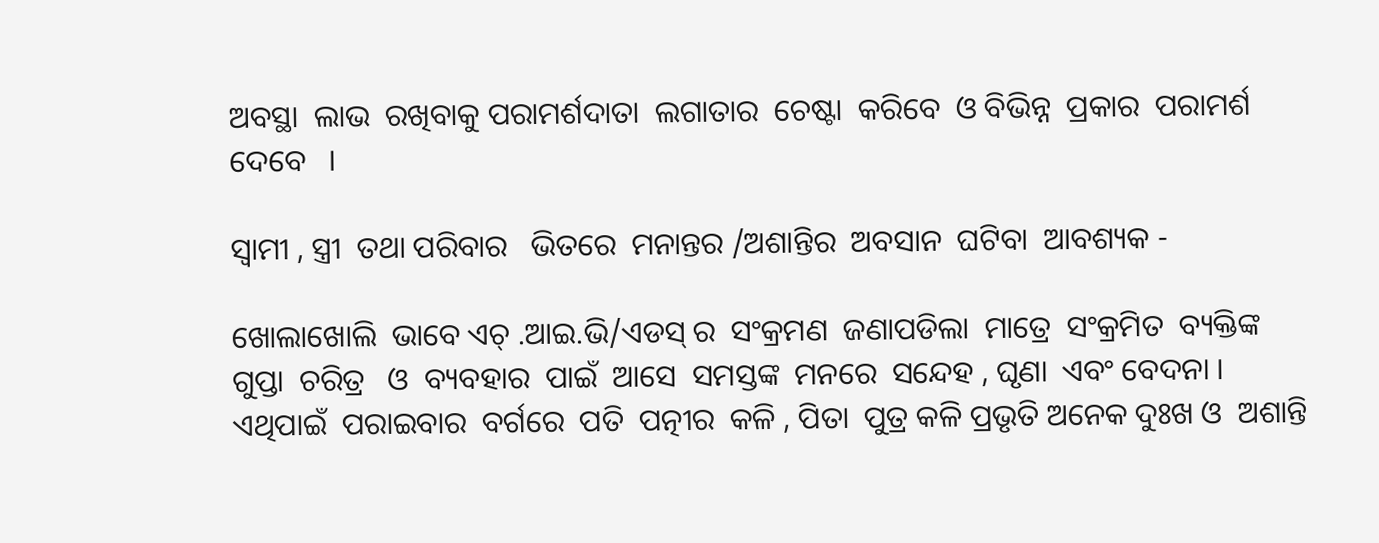ଅବସ୍ଥା  ଲାଭ  ରଖିବାକୁ ପରାମର୍ଶଦାତା  ଲଗାତାର  ଚେଷ୍ଟା  କରିବେ  ଓ ବିଭିନ୍ନ  ପ୍ରକାର  ପରାମର୍ଶ  ଦେବେ   ।

ସ୍ଵାମୀ , ସ୍ତ୍ରୀ  ତଥା ପରିବାର   ଭିତରେ  ମନାନ୍ତର /ଅଶାନ୍ତିର  ଅବସାନ  ଘଟିବା  ଆବଶ୍ୟକ -

ଖୋଲାଖୋଲି  ଭାବେ ଏଚ୍ .ଆଇ.ଭି/ଏଡସ୍ ର  ସଂକ୍ରମଣ  ଜଣାପଡିଲା  ମାତ୍ରେ  ସଂକ୍ରମିତ  ବ୍ୟକ୍ତିଙ୍କ  ଗୁପ୍ତା  ଚରିତ୍ର   ଓ  ବ୍ୟବହାର  ପାଇଁ  ଆସେ  ସମସ୍ତଙ୍କ  ମନରେ  ସନ୍ଦେହ , ଘୃଣା  ଏବଂ ବେଦନା । ଏଥିପାଇଁ  ପରାଇବାର  ବର୍ଗରେ  ପତି  ପତ୍ନୀର  କଳି , ପିତା  ପୁତ୍ର କଳି ପ୍ରଭୃତି ଅନେକ ଦୁଃଖ ଓ  ଅଶାନ୍ତି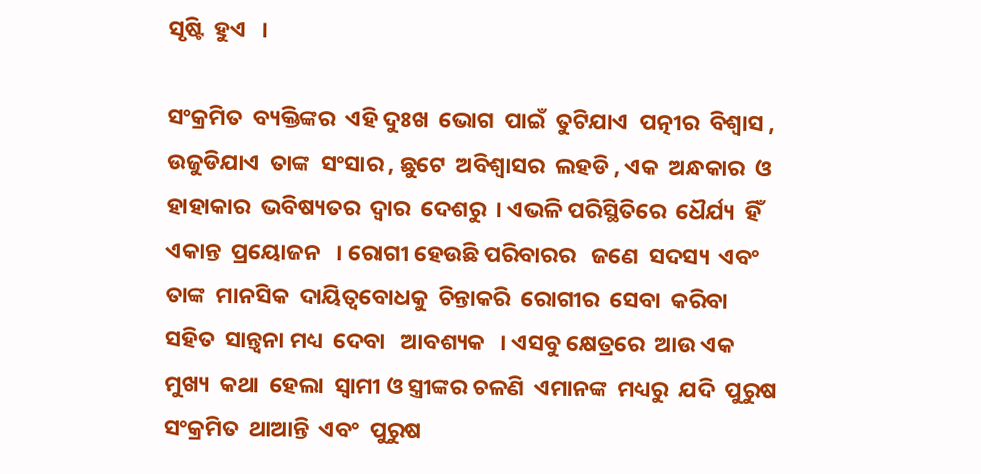ସୃଷ୍ଟି  ହୁଏ   ।

ସଂକ୍ରମିତ  ବ୍ୟକ୍ତିଙ୍କର  ଏହି ଦୁଃଖ  ଭୋଗ  ପାଇଁ  ତୁଟିଯାଏ  ପତ୍ନୀର  ବିଶ୍ଵାସ , ଉଜୁଡିଯାଏ  ତାଙ୍କ  ସଂସାର , ଛୁଟେ  ଅବିଶ୍ଵାସର  ଲହଡି , ଏକ  ଅନ୍ଧକାର  ଓ ହାହାକାର  ଭବିଷ୍ୟତର  ଦ୍ଵାର  ଦେଶରୁ  । ଏଭଳି ପରିସ୍ଥିତିରେ  ଧୈର୍ଯ୍ୟ  ହିଁ   ଏକାନ୍ତ  ପ୍ରୟୋଜନ   । ରୋଗୀ ହେଉଛି ପରିବାରର   ଜଣେ  ସଦସ୍ୟ  ଏବଂ  ତାଙ୍କ  ମାନସିକ  ଦାୟିତ୍ଵବୋଧକୁ  ଚିନ୍ତାକରି  ରୋଗୀର  ସେବା  କରିବା  ସହିତ  ସାନ୍ତ୍ଵନା ମଧ୍ୟ  ଦେବା   ଆବଶ୍ୟକ   । ଏସବୁ କ୍ଷେତ୍ରରେ  ଆଉ ଏକ  ମୁଖ୍ୟ  କଥା  ହେଲା  ସ୍ଵାମୀ ଓ ସ୍ତ୍ରୀଙ୍କର ଚଳଣି  ଏମାନଙ୍କ  ମଧ୍ୟରୁ  ଯଦି  ପୁରୁଷ ସଂକ୍ରମିତ  ଥାଆନ୍ତି  ଏବଂ  ପୁରୁଷ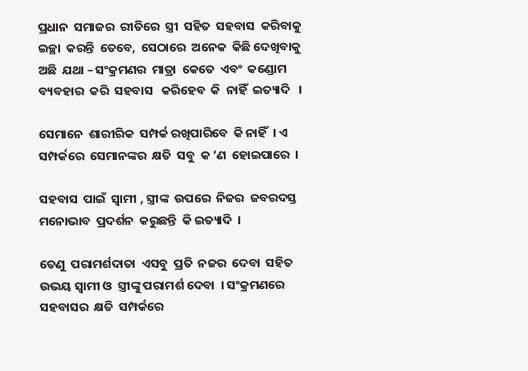ପ୍ରଧାନ  ସମାଜର  ରୀତିରେ  ସ୍ତ୍ରୀ  ସହିତ  ସହବାସ  କରିବାକୁ  ଇଚ୍ଛା  କରନ୍ତି  ତେବେ,  ସେଠାରେ  ଅନେକ  କିଛି ଦେଖିବାକୁ  ଅଛି  ଯଥା – ସଂକ୍ରମଣର  ମାତ୍ରା  କେତେ  ଏବଂ  କଣ୍ଡୋମ  ବ୍ୟବହାର  କରି  ସହବାସ   କରିହେବ  କି  ନାହିଁ  ଇତ୍ୟାଦି   ।

ସେମାନେ  ଶାରୀରିକ  ସମ୍ପର୍କ ରଖିପାରିବେ  କି ନାହିଁ  । ଏ ସମ୍ପର୍କରେ  ସେମାନଙ୍କର  କ୍ଷତି  ସବୁ  କ ’ଣ  ହୋଇପାରେ  ।

ସହବାସ  ପାଇଁ  ସ୍ଵାମୀ , ସ୍ତ୍ରୀଙ୍କ  ଉପରେ  ନିଜର  ଜବରଦସ୍ତ  ମନୋଭାବ  ପ୍ରଦର୍ଶନ  କରୁଛନ୍ତି  କି ଇତ୍ୟାଦି  ।

ତେଣୁ  ପରାମର୍ଶଦାତା  ଏସବୁ  ପ୍ରତି  ନଜର  ଦେବା  ସହିତ  ଉଭୟ ସ୍ଵାମୀ ଓ  ସ୍ତ୍ରୀଙ୍କୁ ପରାମର୍ଶ ଦେବା  । ସଂକ୍ରମଣରେ  ସହବାସର  କ୍ଷତି  ସମ୍ପର୍କରେ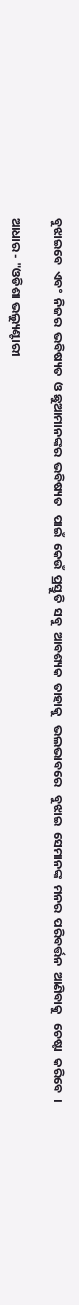ବୁଝାଇବେ  ଏବଂ  ନିଜର  ଭବିଷ୍ୟତ  ଓ ଛୁଆମାନଙ୍କର  ଭବିଷ୍ୟତ   ପାଇଁ  କେଉଁ  ପ୍ରସ୍ତୁତି  ସବୁ  ଆବଶ୍ୟକ  ତାହାକୁ   ଭଲଭାବରେ   ବୁଝାଇ  ସେମାନଙ୍କ  ମନର  ପରିବର୍ତ୍ତନ  ଆଣିବାକୁ   ଚେଷ୍ଟା  କରିବେ  ।

ଆଧାର - "ଓଡିଶା ଭଲ୍ୟୁଣ୍ଟାରୀ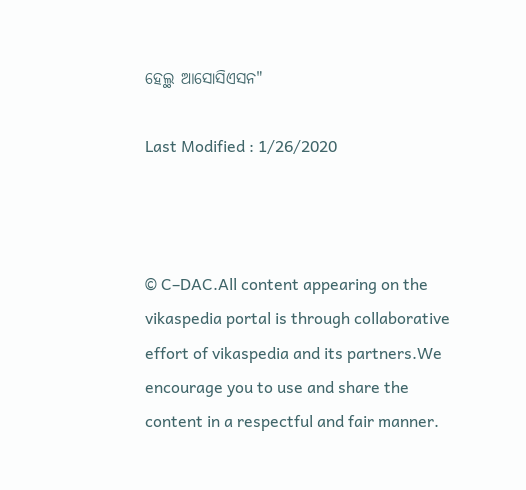ହେଲ୍ଥ ଆସୋସିଏସନ"

Last Modified : 1/26/2020



© C–DAC.All content appearing on the vikaspedia portal is through collaborative effort of vikaspedia and its partners.We encourage you to use and share the content in a respectful and fair manner.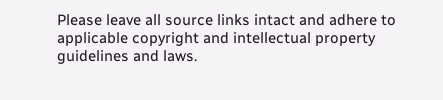Please leave all source links intact and adhere to applicable copyright and intellectual property guidelines and laws.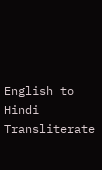English to Hindi Transliterate